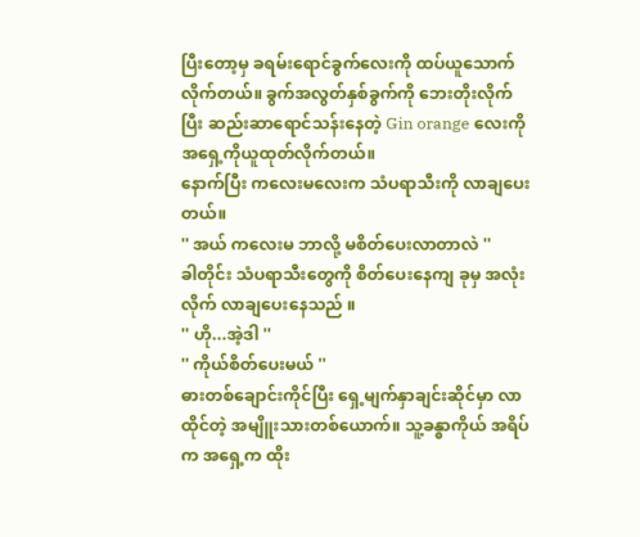ပြီးတော့မှ ခရမ်းရောင်ခွက်လေးကို ထပ်ယူသောက်လိုက်တယ်။ ခွက်အလွတ်နှစ်ခွက်ကို ဘေးတိုးလိုက်ပြီး ဆည်းဆာရောင်သန်းနေတဲ့ Gin orange လေးကို အရှေ့ကိုယူထုတ်လိုက်တယ်။
နောက်ပြီး ကလေးမလေးက သံပရာသီးကို လာချပေးတယ်။
'' အယ် ကလေးမ ဘာလို့ မစိတ်ပေးလာတာလဲ ''
ခါတိုင်း သံပရာသီးတွေကို စိတ်ပေးနေကျ ခုမှ အလုံးလိုက် လာချပေးနေသည် ။
'' ဟို...အဲ့ဒါ ''
'' ကိုယ်စိတ်ပေးမယ် ''
ဓားတစ်ချောင်းကိုင်ပြီး ရှေ့မျက်နှာချင်းဆိုင်မှာ လာထိုင်တဲ့ အမျိူးသားတစ်ယောက်။ သူ့ခန္ဓာကိုယ် အရိပ်က အရှေ့က ထိုး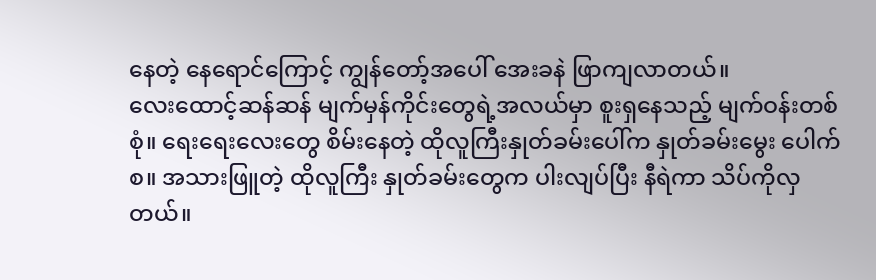နေတဲ့ နေရောင်ကြောင့် ကျွန်တော့်အပေါ် အေးခနဲ ဖြာကျလာတယ်။
လေးထောင့်ဆန်ဆန် မျက်မှန်ကိုင်းတွေရဲ့အလယ်မှာ စူးရှနေသည့် မျက်ဝန်းတစ်စုံ။ ရေးရေးလေးတွေ စိမ်းနေတဲ့ ထိုလူကြီးနှုတ်ခမ်းပေါ်က နှုတ်ခမ်းမွေး ပေါက်စ။ အသားဖြူတဲ့ ထိုလူကြီး နှုတ်ခမ်းတွေက ပါးလျပ်ပြီး နီရဲကာ သိပ်ကိုလှတယ်။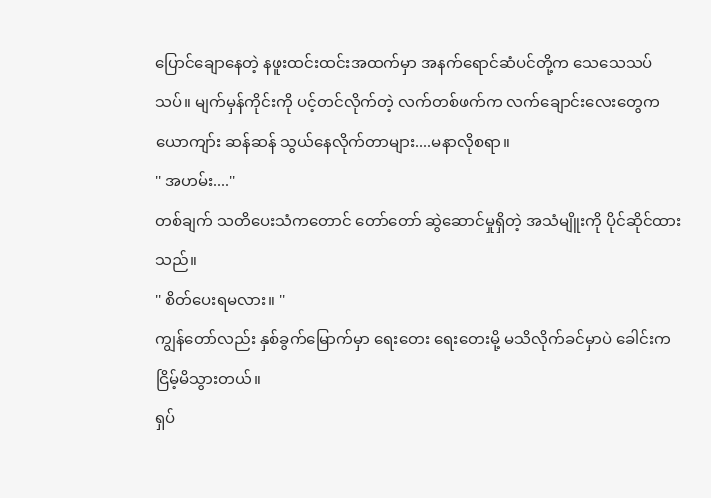ပြောင်ချောနေတဲ့ နဖူးထင်းထင်းအထက်မှာ အနက်ရောင်ဆံပင်တို့က သေသေသပ်သပ်။ မျက်မှန်ကိုင်းကို ပင့်တင်လိုက်တဲ့ လက်တစ်ဖက်က လက်ချောင်းလေးတွေက ယောကျာ်း ဆန်ဆန် သွယ်နေလိုက်တာများ....မနာလိုစရာ။
'' အဟမ်း....''
တစ်ချက် သတိပေးသံကတောင် တော်တော် ဆွဲဆောင်မှုရှိတဲ့ အသံမျိူးကို ပိုင်ဆိုင်ထားသည်။
'' စိတ်ပေးရမလား။ ''
ကျွန်တော်လည်း နှစ်ခွက်မြောက်မှာ ရေးတေး ရေးတေးမို့ မသိလိုက်ခင်မှာပဲ ခေါင်းကငြိမ့်မိသွားတယ်။
ရှပ်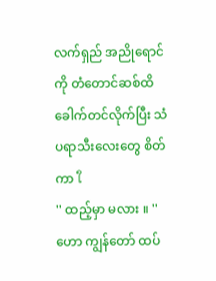လက်ရှည် အညိုရောင်ကို တံတောင်ဆစ်ထိ ခေါက်တင်လိုက်ပြီး သံပရာသီးလေးတွေ စိတ်ကာ ใ
'' ထည့်မှာ မလား ။ ''
ဟော ကျွန်တော် ထပ်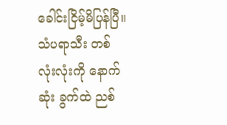ခေါင်းငြိမ့်မိပြန်ပြီ။
သံပရာသီး တစ်လုံးလုံးကို နောက်ဆုံး ခွက်ထဲ ညစ်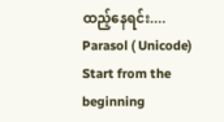ထည့်နေရင်း....
Parasol ( Unicode)
Start from the beginning